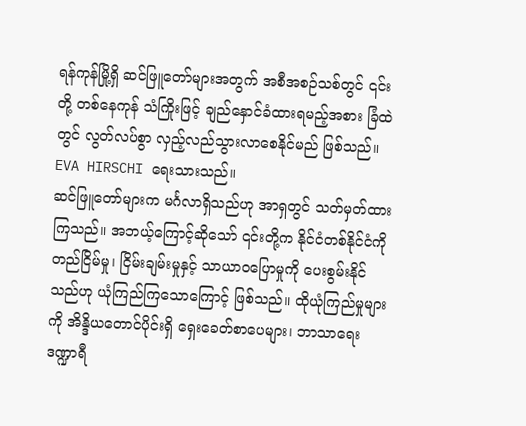ရန်ကုန်မြို့ရှိ ဆင်ဖြူတော်များအတွက် အစီအစဉ်သစ်တွင် ၎င်းတို့ တစ်နေကုန် သံကြိုးဖြင့် ချည်နှောင်ခံထားရမည့်အစား ခြံထဲတွင် လွတ်လပ်စွာ လှည့်လည်သွားလာစေနိုင်မည် ဖြစ်သည်။
EVA HIRSCHI ရေးသားသည်။
ဆင်ဖြူတော်များက မင်္ဂလာရှိသည်ဟု အာရှတွင် သတ်မှတ်ထားကြသည်။ အဘယ့်ကြောင့်ဆိုသော် ၎င်းတို့က နိုင်ငံတစ်နိုင်ငံကို တည်ငြိမ်မှု၊ ငြိမ်းချမ်းမှုနှင့် သာယာဝပြောမှုကို ပေးစွမ်းနိုင်သည်ဟု ယုံကြည်ကြသောကြောင့် ဖြစ်သည်။ ထိုယုံကြည်မှုများကို အိန္ဒိယတောင်ပိုင်းရှိ ရှေးခေတ်စာပေများ၊ ဘာသာရေးဒဏ္ဍာရီ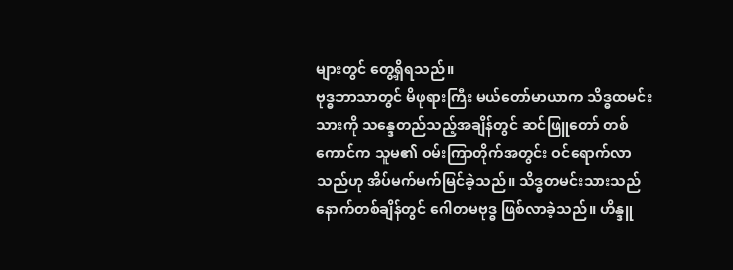များတွင် တွေ့ရှိရသည်။
ဗုဒ္ဓဘာသာတွင် မိဖုရားကြီး မယ်တော်မာယာက သိဒ္ဓထမင်းသားကို သန္ဒေတည်သည့်အချိန်တွင် ဆင်ဖြူတော် တစ်ကောင်က သူမ၏ ဝမ်းကြာတိုက်အတွင်း ဝင်ရောက်လာသည်ဟု အိပ်မက်မက်မြင်ခဲ့သည်။ သိဒ္ဓတမင်းသားသည် နောက်တစ်ချိန်တွင် ဂေါတမဗုဒ္ဓ ဖြစ်လာခဲ့သည်။ ဟိန္ဒူ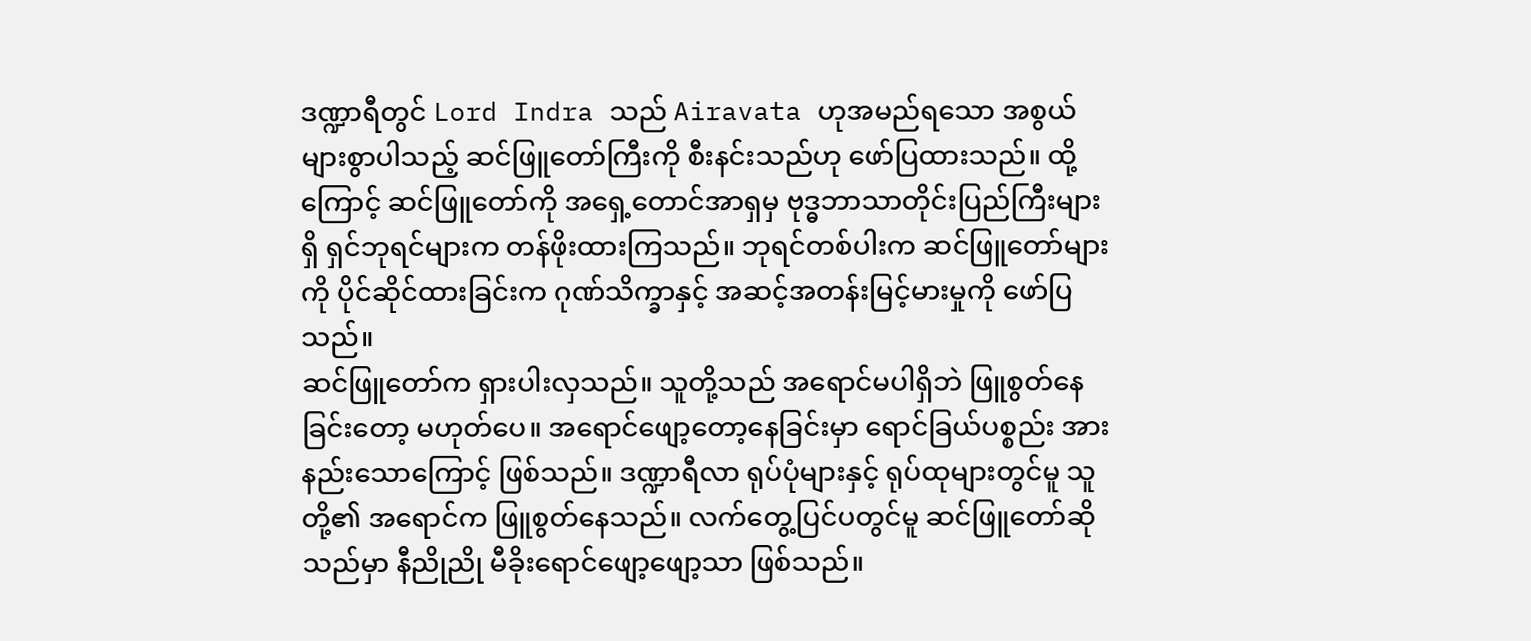ဒဏ္ဍာရီတွင် Lord Indra သည် Airavata ဟုအမည်ရသော အစွယ်များစွာပါသည့် ဆင်ဖြူတော်ကြီးကို စီးနင်းသည်ဟု ဖော်ပြထားသည်။ ထို့ကြောင့် ဆင်ဖြူတော်ကို အရှေ့တောင်အာရှမှ ဗုဒ္ဓဘာသာတိုင်းပြည်ကြီးများရှိ ရှင်ဘုရင်များက တန်ဖိုးထားကြသည်။ ဘုရင်တစ်ပါးက ဆင်ဖြူတော်များကို ပိုင်ဆိုင်ထားခြင်းက ဂုဏ်သိက္ခာနှင့် အဆင့်အတန်းမြင့်မားမှုကို ဖော်ပြသည်။
ဆင်ဖြူတော်က ရှားပါးလှသည်။ သူတို့သည် အရောင်မပါရှိဘဲ ဖြူစွတ်နေခြင်းတော့ မဟုတ်ပေ။ အရောင်ဖျော့တော့နေခြင်းမှာ ရောင်ခြယ်ပစ္စည်း အားနည်းသောကြောင့် ဖြစ်သည်။ ဒဏ္ဍာရီလာ ရုပ်ပုံများနှင့် ရုပ်ထုများတွင်မူ သူတို့၏ အရောင်က ဖြူစွတ်နေသည်။ လက်တွေ့ပြင်ပတွင်မူ ဆင်ဖြူတော်ဆိုသည်မှာ နီညိုညို မီခိုးရောင်ဖျော့ဖျော့သာ ဖြစ်သည်။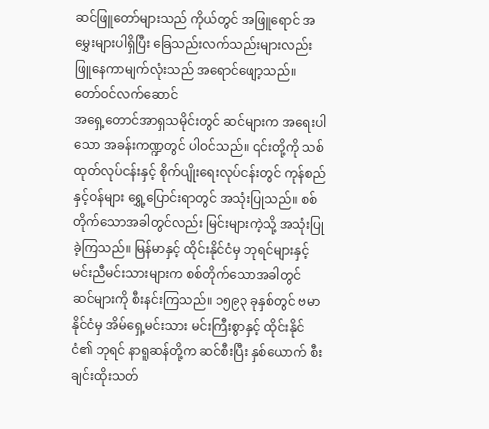ဆင်ဖြူတော်များသည် ကိုယ်တွင် အဖြူရောင် အမွှေးများပါရှိပြီး ခြေသည်းလက်သည်းများလည်းဖြူနေကာမျက်လုံးသည် အရောင်ဖျော့သည်။
တော်ဝင်လက်ဆောင်
အရှေ့တောင်အာရှသမိုင်းတွင် ဆင်များက အရေးပါသော အခန်းကဏ္ဍတွင် ပါဝင်သည်။ ၎င်းတို့ကို သစ်ထုတ်လုပ်ငန်းနှင့် စိုက်ပျိုးရေးလုပ်ငန်းတွင် ကုန်စည်နှင့်ဝန်များ ရွှေ့ပြောင်းရာတွင် အသုံးပြုသည်။ စစ်တိုက်သောအခါတွင်လည်း မြင်းများကဲ့သို့ အသုံးပြုခဲ့ကြသည်။ မြန်မာနှင့် ထိုင်းနိုင်ငံမှ ဘုရင်များနှင့် မင်းညီမင်းသားများက စစ်တိုက်သောအခါတွင် ဆင်များကို စီးနင်းကြသည်။ ၁၅၉၃ ခုနှစ်တွင် ဗမာနိုင်ငံမှ အိမ်ရှေ့မင်းသား မင်းကြီးစွာနှင့် ထိုင်းနိုင်ငံ၏ ဘုရင် နာရူဆန်တို့က ဆင်စီးပြီး နှစ်ယောက် စီးချင်းထိုးသတ်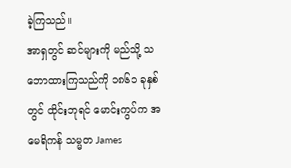ခဲ့ကြသည်။
အာရှတွင် ဆင်များကို မည်သို့ သဘောထားကြသည်ကို ၁၈၆၁ ခုနှစ်တွင် ထိုင်းဘုရင် မောင်းကွပ်က အမေရိကန် သမ္မတ James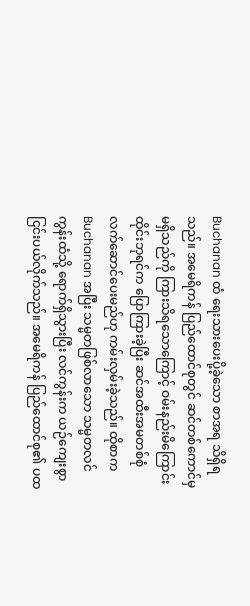Buchanan ထံ ရေးသားပေးပို့ခဲ့သော စာအရ သိရှိရသည်။ အမေရိကန် ပြည်ထောင်စုတွင် ဆင်တစ်ကောင်မှ မရှိသည်ကို ကြားသိရသောကြောင့် ဝမ်းနည်းမိကြောင်း ထိုင်းဘုရင်က ပြောကြားခဲ့ပြီး ဆင်အထီးအမတစ်စုံ လက်ဆောင်ပေးမည်ဟု ကမ်းလှမ်းခဲ့သည်။ ထိုစာက Buchanan အပြီး သမ္မတဖြစ်လာသော သမ္မတလင်ကွန်းထံသို့ ရောက်ရှိသွားပြီး လင်ကွန်းက ယဉ်ကျေးစွာ ငြင်းပယ်လိုက်သည်။ အမေရိကန် ပြည်ထောင်စု၏ ပထ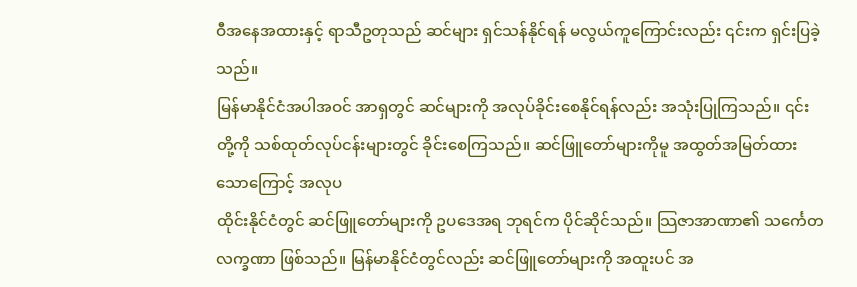ဝီအနေအထားနှင့် ရာသီဥတုသည် ဆင်များ ရှင်သန်နိုင်ရန် မလွယ်ကူကြောင်းလည်း ၎င်းက ရှင်းပြခဲ့သည်။
မြန်မာနိုင်ငံအပါအဝင် အာရှတွင် ဆင်များကို အလုပ်ခိုင်းစေနိုင်ရန်လည်း အသုံးပြုကြသည်။ ၎င်းတို့ကို သစ်ထုတ်လုပ်ငန်းများတွင် ခိုင်းစေကြသည်။ ဆင်ဖြူတော်များကိုမူ အထွတ်အမြတ်ထားသောကြောင့် အလုပ
ထိုင်းနိုင်ငံတွင် ဆင်ဖြူတော်များကို ဥပဒေအရ ဘုရင်က ပိုင်ဆိုင်သည်။ သြဇာအာဏာ၏ သင်္ကေတလက္ခဏာ ဖြစ်သည်။ မြန်မာနိုင်ငံတွင်လည်း ဆင်ဖြူတော်များကို အထူးပင် အ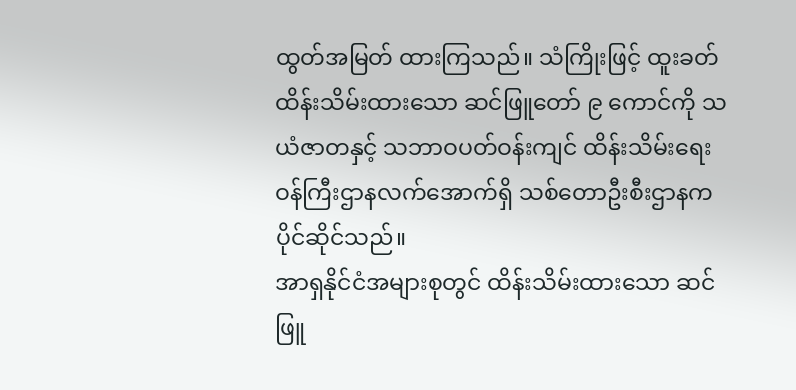ထွတ်အမြတ် ထားကြသည်။ သံကြိုးဖြင့် ထူးခတ် ထိန်းသိမ်းထားသော ဆင်ဖြူတော် ၉ ကောင်ကို သယံဇာတနှင့် သဘာဝပတ်ဝန်းကျင် ထိန်းသိမ်းရေး ဝန်ကြီးဌာနလက်အောက်ရှိ သစ်တောဦးစီးဌာနက ပိုင်ဆိုင်သည်။
အာရှနိုင်ငံအများစုတွင် ထိန်းသိမ်းထားသော ဆင်ဖြူ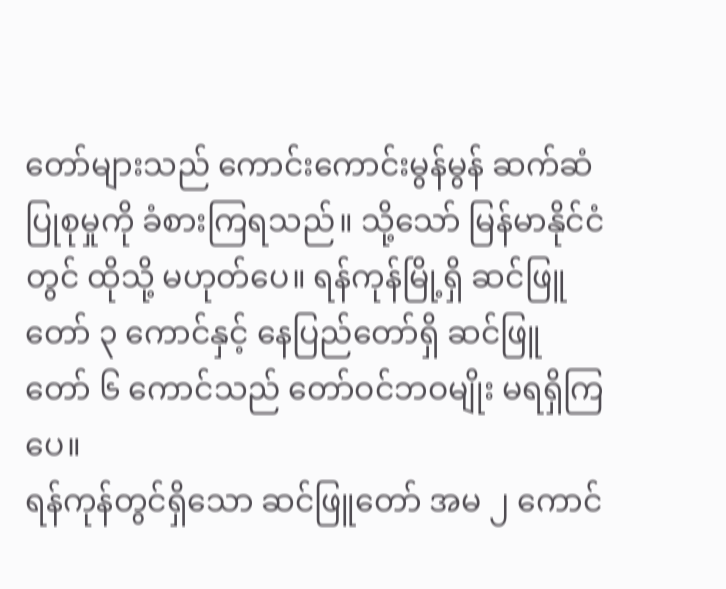တော်များသည် ကောင်းကောင်းမွန်မွန် ဆက်ဆံပြုစုမှုကို ခံစားကြရသည်။ သို့သော် မြန်မာနိုင်ငံတွင် ထိုသို့ မဟုတ်ပေ။ ရန်ကုန်မြို့ရှိ ဆင်ဖြူတော် ၃ ကောင်နှင့် နေပြည်တော်ရှိ ဆင်ဖြူတော် ၆ ကောင်သည် တော်ဝင်ဘဝမျိုး မရရှိကြပေ။
ရန်ကုန်တွင်ရှိသော ဆင်ဖြူတော် အမ ၂ ကောင်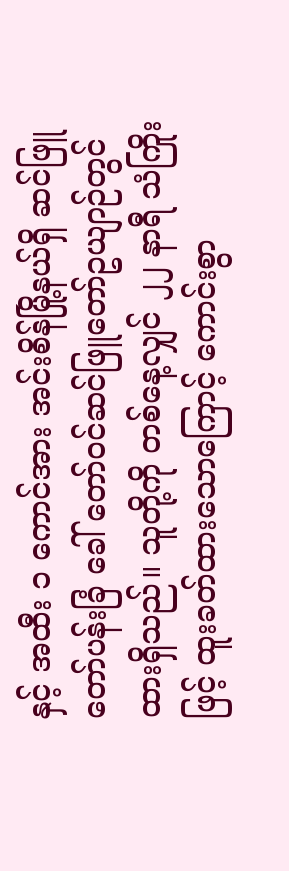နှင့် အထီး ၁ ကောင်အား အင်းစိန်မြို့နယ်ရှိ ဆင်ဖြူတော်ပန်းခြံ ခေါ် တော်ဝင်ဆင်ဖြူတော်ဥယျာဉ်တွင် ထားရှိသည်။ သူတို့ကို တစ်နေ့လျှင် ၂၂ နာရီ သံကြိုးဖြင့် ထူးခတ်ထားသောကြောင့် ကောင်းစွာ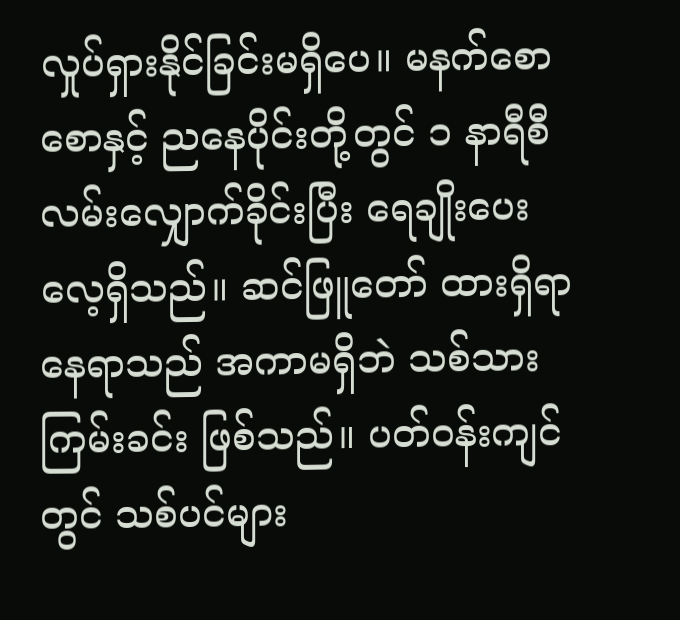လှုပ်ရှားနိုင်ခြင်းမရှိပေ။ မနက်စောစောနှင့် ညနေပိုင်းတို့တွင် ၁ နာရီစီ လမ်းလျှောက်ခိုင်းပြီး ရေချိုးပေးလေ့ရှိသည်။ ဆင်ဖြူတော် ထားရှိရာနေရာသည် အကာမရှိဘဲ သစ်သားကြမ်းခင်း ဖြစ်သည်။ ပတ်ဝန်းကျင်တွင် သစ်ပင်များ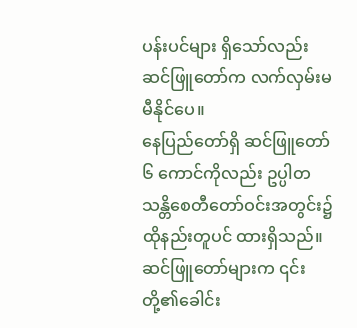ပန်းပင်များ ရှိသော်လည်း ဆင်ဖြူတော်က လက်လှမ်းမမီနိုင်ပေ။
နေပြည်တော်ရှိ ဆင်ဖြူတော် ၆ ကောင်ကိုလည်း ဥပ္ပါတသန္တိစေတီတော်ဝင်းအတွင်း၌ ထိုနည်းတူပင် ထားရှိသည်။
ဆင်ဖြူတော်များက ၎င်းတို့၏ခေါင်း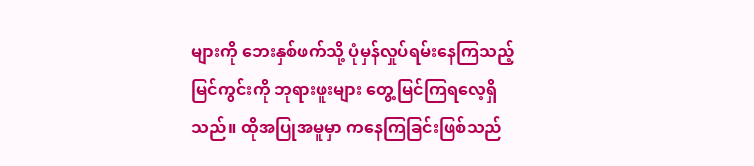များကို ဘေးနှစ်ဖက်သို့ ပုံမှန်လှုပ်ရမ်းနေကြသည့်မြင်ကွင်းကို ဘုရားဖူးများ တွေ့မြင်ကြရလေ့ရှိသည်။ ထိုအပြုအမူမှာ ကနေကြခြင်းဖြစ်သည်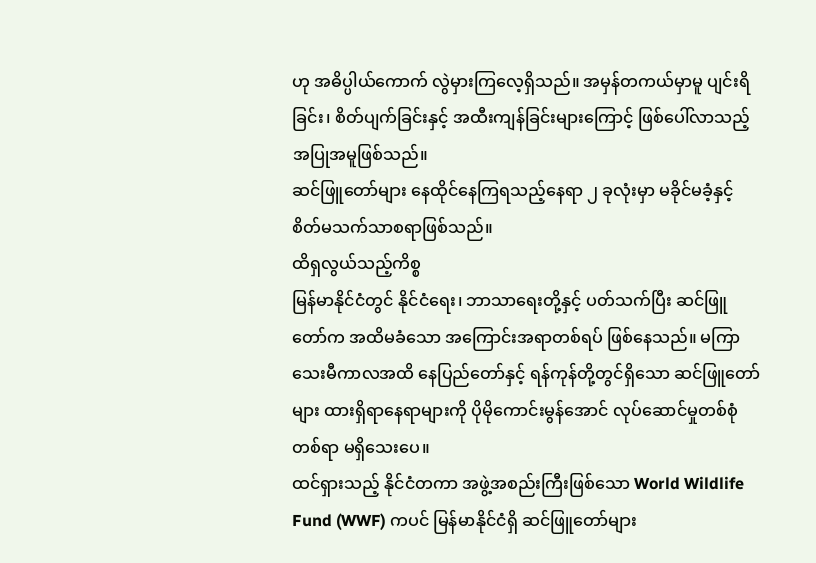ဟု အဓိပ္ပါယ်ကောက် လွဲမှားကြလေ့ရှိသည်။ အမှန်တကယ်မှာမူ ပျင်းရိခြင်း၊ စိတ်ပျက်ခြင်းနှင့် အထီးကျန်ခြင်းများကြောင့် ဖြစ်ပေါ်လာသည့် အပြုအမူဖြစ်သည်။
ဆင်ဖြူတော်များ နေထိုင်နေကြရသည့်နေရာ ၂ ခုလုံးမှာ မခိုင်မခံ့နှင့် စိတ်မသက်သာစရာဖြစ်သည်။
ထိရှလွယ်သည့်ကိစ္စ
မြန်မာနိုင်ငံတွင် နိုင်ငံရေး၊ ဘာသာရေးတို့နှင့် ပတ်သက်ပြီး ဆင်ဖြူတော်က အထိမခံသော အကြောင်းအရာတစ်ရပ် ဖြစ်နေသည်။ မကြာသေးမီကာလအထိ နေပြည်တော်နှင့် ရန်ကုန်တို့တွင်ရှိသော ဆင်ဖြူတော်များ ထားရှိရာနေရာများကို ပိုမိုကောင်းမွန်အောင် လုပ်ဆောင်မှုတစ်စုံတစ်ရာ မရှိသေးပေ။
ထင်ရှားသည့် နိုင်ငံတကာ အဖွဲ့အစည်းကြီးဖြစ်သော World Wildlife Fund (WWF) ကပင် မြန်မာနိုင်ငံရှိ ဆင်ဖြူတော်များ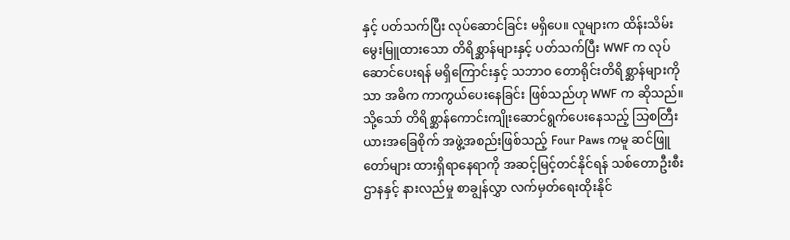နှင့် ပတ်သက်ပြီး လုပ်ဆောင်ခြင်း မရှိပေ။ လူများက ထိန်းသိမ်းမွေးမြူထားသော တိရိစ္ဆာန်များနှင့် ပတ်သက်ပြီး WWF က လုပ်ဆောင်ပေးရန် မရှိကြောင်းနှင့် သဘာဝ တောရိုင်းတိရိစ္ဆာန်များကိုသာ အဓိက ကာကွယ်ပေးနေခြင်း ဖြစ်သည်ဟု WWF က ဆိုသည်။
သို့သော် တိရိစ္ဆာန်ကောင်းကျိုးဆောင်ရွက်ပေးနေသည့် သြစတြီးယားအခြေစိုက် အဖွဲ့အစည်းဖြစ်သည့် Four Paws ကမူ ဆင်ဖြူတော်များ ထားရှိရာနေရာကို အဆင့်မြင့်တင်နိုင်ရန် သစ်တောဦးစီးဌာနနှင့် နားလည်မှု စာချွန်လွှာ လက်မှတ်ရေးထိုးနိုင်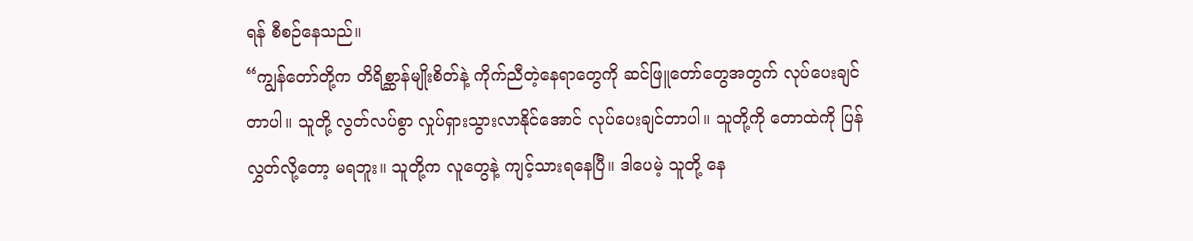ရန် စီစဉ်နေသည်။
“ကျွန်တော်တို့က တိရိစ္ဆာန်မျိုးစိတ်နဲ့ ကိုက်ညီတဲ့နေရာတွေကို ဆင်ဖြူတော်တွေအတွက် လုပ်ပေးချင်တာပါ။ သူတို့ လွတ်လပ်စွာ လှုပ်ရှားသွားလာနိုင်အောင် လုပ်ပေးချင်တာပါ။ သူတို့ကို တောထဲကို ပြန်လွှတ်လို့တော့ မရဘူး။ သူတို့က လူတွေနဲ့ ကျင့်သားရနေပြီ။ ဒါပေမဲ့ သူတို့ နေ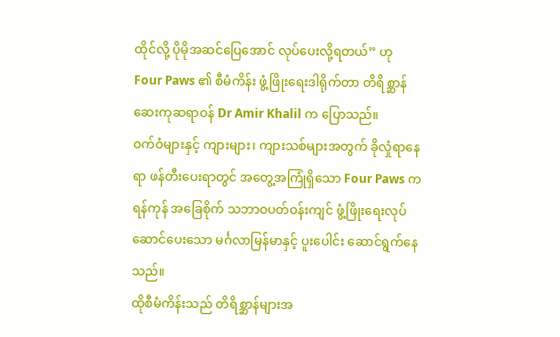ထိုင်လို့ ပိုမိုအဆင်ပြေအောင် လုပ်ပေးလို့ရတယ်” ဟု Four Paws ၏ စီမံကိန်း ဖွံ့ဖြိုးရေးဒါရိုက်တာ တိရိစ္ဆာန်ဆေးကုဆရာဝန် Dr Amir Khalil က ပြောသည်။
ဝက်ဝံများနှင့် ကျားများ၊ ကျားသစ်များအတွက် ခိုလှုံရာနေရာ ဖန်တီးပေးရာတွင် အတွေ့အကြုံရှိသော Four Paws က ရန်ကုန် အခြေစိုက် သဘာဝပတ်ဝန်းကျင် ဖွံ့ဖြိုးရေးလုပ်ဆောင်ပေးသော မင်္ဂလာမြန်မာနှင့် ပူးပေါင်း ဆောင်ရွက်နေသည်။
ထိုစီမံကိန်းသည် တိရိစ္ဆာန်များအ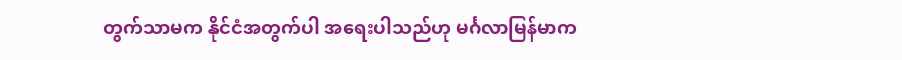တွက်သာမက နိုင်ငံအတွက်ပါ အရေးပါသည်ဟု မင်္ဂလာမြန်မာက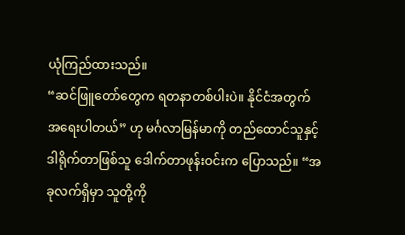ယုံကြည်ထားသည်။
“ဆင်ဖြူတော်တွေက ရတနာတစ်ပါးပဲ။ နိုင်ငံအတွက် အရေးပါတယ်” ဟု မင်္ဂလာမြန်မာကို တည်ထောင်သူနှင့် ဒါရိုက်တာဖြစ်သူ ဒေါက်တာဖုန်းဝင်းက ပြောသည်။ “အခုလက်ရှိမှာ သူတို့ကို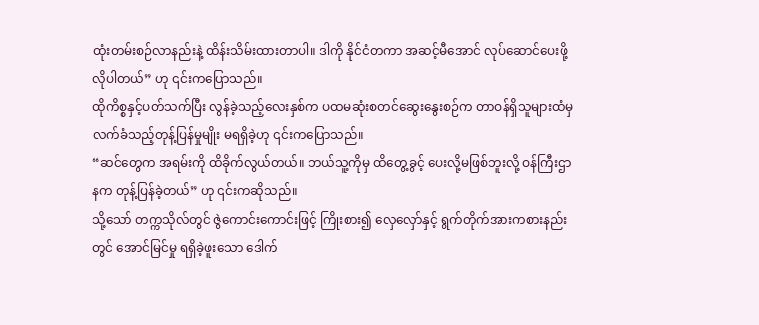ထုံးတမ်းစဉ်လာနည်းနဲ့ ထိန်းသိမ်းထားတာပါ။ ဒါကို နိုင်ငံတကာ အဆင့်မီအောင် လုပ်ဆောင်ပေးဖို့ လိုပါတယ်” ဟု ၎င်းကပြောသည်။
ထိုကိစ္စနှင့်ပတ်သက်ပြီး လွန်ခဲ့သည့်လေးနှစ်က ပထမဆုံးစတင်ဆွေးနွေးစဉ်က တာဝန်ရှိသူများထံမှ လက်ခံသည့်တုန့်ပြန်မှုမျိုး မရရှိခဲ့ဟု ၎င်းကပြောသည်။
“ဆင်တွေက အရမ်းကို ထိခိုက်လွယ်တယ်။ ဘယ်သူ့ကိုမှ ထိတွေ့ခွင့် ပေးလို့မဖြစ်ဘူးလို့ ဝန်ကြီးဌာနက တုန့်ပြန်ခဲ့တယ်” ဟု ၎င်းကဆိုသည်။
သို့သော် တက္ကသိုလ်တွင် ဇွဲကောင်းကောင်းဖြင့် ကြိုးစား၍ လှေလှော်နှင့် ရွက်တိုက်အားကစားနည်းတွင် အောင်မြင်မှု ရရှိခဲ့ဖူးသော ဒေါက်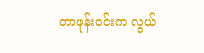တာဖုန်းဝင်းက လွယ်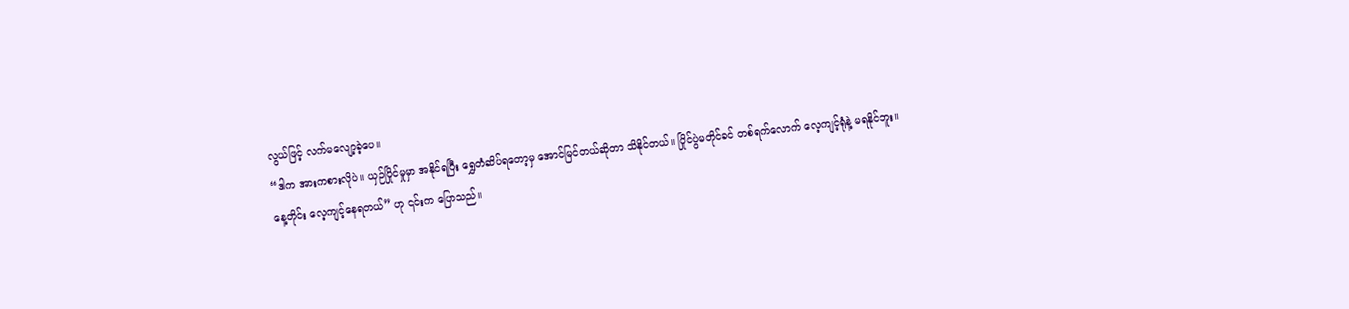လွယ်ဖြင့် လက်မလျော့ခဲ့ပေ။
“ဒါက အားကစားလိုပဲ။ ယှဉ်ပြိုင်မှုမှာ အနိုင်ရပြီး ရွှေတံဆိပ်ရတော့မှ အောင်မြင်တယ်ဆိုတာ သိနိုင်တယ်။ ပြိုင်ပွဲမတိုင်ခင် တစ်ရက်လောက် လေ့ကျင့်ရုံနဲ့ မရနိုင်ဘူး။ နေ့တိုင်း လေ့ကျင့်နေရတယ်” ဟု ၎င်းက ပြောသည်။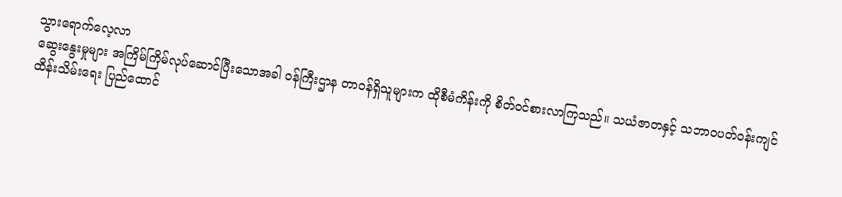သွားရောက်လေ့လာ
ဆွေးနွေးမှုများ အကြိမ်ကြိမ်လုပ်ဆောင်ပြီးသောအခါ ဝန်ကြီးဌာန တာဝန်ရှိသူများက ထိုစီမံကိန်းကို စိတ်ဝင်စားလာကြသည်။ သယံဇာတနှင့် သဘာဝပတ်ဝန်းကျင် ထိန်းသိမ်းရေး ပြည်ထောင်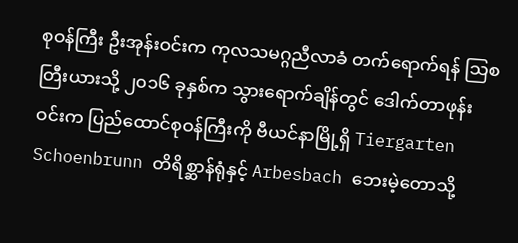စုဝန်ကြီး ဦးအုန်းဝင်းက ကုလသမဂ္ဂညီလာခံ တက်ရောက်ရန် သြစတြီးယားသို့ ၂၀၁၆ ခုနှစ်က သွားရောက်ချိန်တွင် ဒေါက်တာဖုန်းဝင်းက ပြည်ထောင်စုဝန်ကြီးကို ဗီယင်နာမြို့ရှိ Tiergarten Schoenbrunn တိရိစ္ဆာန်ရုံနှင့် Arbesbach ဘေးမဲ့တောသို့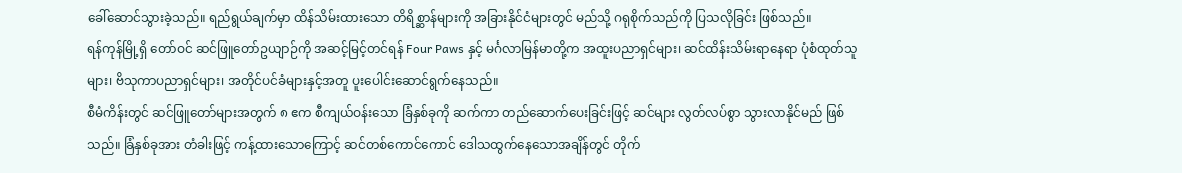ခေါ်ဆောင်သွားခဲ့သည်။ ရည်ရွယ်ချက်မှာ ထိန်သိမ်းထားသော တိရိစ္ဆာန်များကို အခြားနိုင်ငံများတွင် မည်သို့ ဂရုစိုက်သည်ကို ပြသလိုခြင်း ဖြစ်သည်။
ရန်ကုန်မြို့ရှိ တော်ဝင် ဆင်ဖြူတော်ဥယျာဉ်ကို အဆင့်မြင့်တင်ရန် Four Paws နှင့် မင်္ဂလာမြန်မာတို့က အထူးပညာရှင်များ၊ ဆင်ထိန်းသိမ်းရာနေရာ ပုံစံထုတ်သူများ၊ ဗိသုကာပညာရှင်များ၊ အတိုင်ပင်ခံများနှင့်အတူ ပူးပေါင်းဆောင်ရွက်နေသည်။
စီမံကိန်းတွင် ဆင်ဖြူတော်များအတွက် ၈ ဧက စီကျယ်ဝန်းသော ခြံနှစ်ခုကို ဆက်ကာ တည်ဆောက်ပေးခြင်းဖြင့် ဆင်များ လွတ်လပ်စွာ သွားလာနိုင်မည် ဖြစ်သည်။ ခြံနှစ်ခုအား တံခါးဖြင့် ကန့်ထားသောကြောင့် ဆင်တစ်ကောင်ကောင် ဒေါသထွက်နေသောအချိန်တွင် တိုက်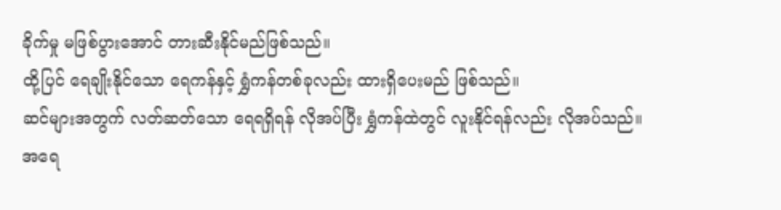ခိုက်မှု မဖြစ်ပွားအောင် တားဆီးနိုင်မည်ဖြစ်သည်။
ထို့ပြင် ရေချိုးနိုင်သော ရေကန်နှင့် ရွှံကန်တစ်ခုလည်း ထားရှိပေးမည် ဖြစ်သည်။
ဆင်များအတွက် လတ်ဆတ်သော ရေရရှိရန် လိုအပ်ပြီး ရွှံကန်ထဲတွင် လူးနိုင်ရန်လည်း လိုအပ်သည်။ အရေ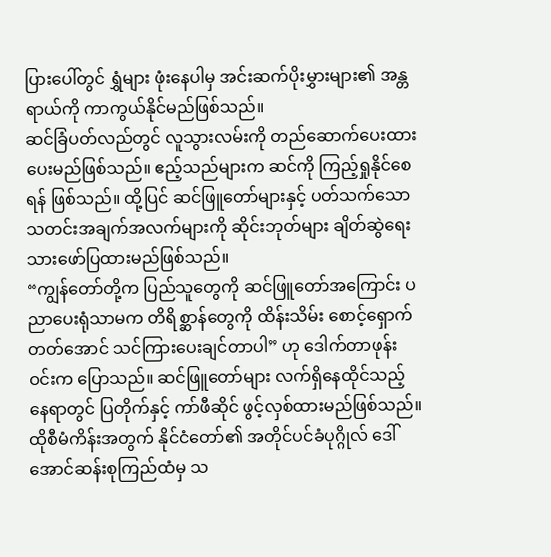ပြားပေါ်တွင် ရွှံများ ဖုံးနေပါမှ အင်းဆက်ပိုးမွှားများ၏ အန္တရာယ်ကို ကာကွယ်နိုင်မည်ဖြစ်သည်။
ဆင်ခြံပတ်လည်တွင် လူသွားလမ်းကို တည်ဆောက်ပေးထားပေးမည်ဖြစ်သည်။ ဧည့်သည်များက ဆင်ကို ကြည့်ရှုနိုင်စေရန် ဖြစ်သည်။ ထို့ပြင် ဆင်ဖြူတော်များနှင့် ပတ်သက်သော သတင်းအချက်အလက်များကို ဆိုင်းဘုတ်များ ချိတ်ဆွဲရေးသားဖော်ပြထားမည်ဖြစ်သည်။
“ကျွန်တော်တို့က ပြည်သူတွေကို ဆင်ဖြူတော်အကြောင်း ပညာပေးရုံသာမက တိရိစ္ဆာန်တွေကို ထိန်းသိမ်း စောင့်ရှောက်တတ်အောင် သင်ကြားပေးချင်တာပါ” ဟု ဒေါက်တာဖုန်းဝင်းက ပြောသည်။ ဆင်ဖြူတော်များ လက်ရှိနေထိုင်သည့်နေရာတွင် ပြတိုက်နှင့် ကာ်ဖီဆိုင် ဖွင့်လှစ်ထားမည်ဖြစ်သည်။
ထိုစီမံကိန်းအတွက် နိုင်ငံတော်၏ အတိုင်ပင်ခံပုဂ္ဂိုလ် ဒေါ်အောင်ဆန်းစုကြည်ထံမှ သ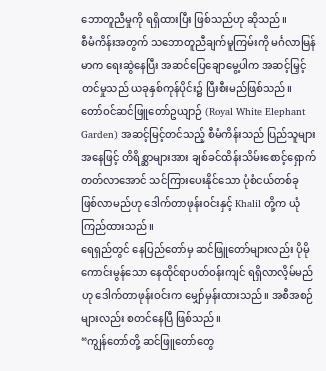ဘောတူညီမှုကို ရရှိထားပြီး ဖြစ်သည်ဟု ဆိုသည်။
စီမံကိန်းအတွက် သဘောတူညီချက်မူကြမ်းကို မင်္ဂလာမြန်မာက ရေးဆွဲနေပြီး အဆင်ပြေချောမွေ့ပါက အဆင့်မြှင့်တင်မှုသည် ယခုနှစ်ကုန်ပိုင်း၌ ပြီးစီးမည်ဖြစ်သည်။
တော်ဝင်ဆင်ဖြူတော်ဥယျာဉ် (Royal White Elephant Garden) အဆင့်မြင့်တင်သည့် စီမံကိန်းသည် ပြည်သူများအနေဖြင့် တိရိစ္ဆာများအား ချစ်ခင်ထိန်းသိမ်းစောင့်ရှောက်တတ်လာအောင် သင်ကြားပေးနိုင်သော ပုံစံငယ်တစ်ခု ဖြစ်လာမည်ဟု ဒေါက်တာဖုန်းဝင်းနှင့် Khalil တို့က ယုံကြည်ထားသည်။
ရေရှည်တွင် နေပြည်တော်မှ ဆင်ဖြူတော်များလည်း ပိုမိုကောင်းမွန်သော နေထိုင်ရာပတ်ဝန်းကျင် ရရှိလာလိ့မ်မည်ဟု ဒေါက်တာဖုန်းဝင်းက မျှော်မှန်းထားသည်။ အစီအစဉ်များလည်း စတင်နေပြီ ဖြစ်သည်။
“ကျွန်တော်တို့ ဆင်ဖြူတော်တွေ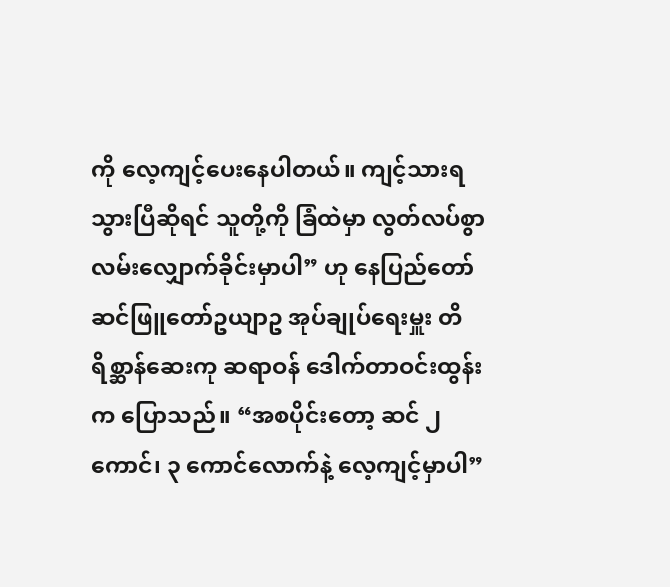ကို လေ့ကျင့်ပေးနေပါတယ်။ ကျင့်သားရသွားပြီဆိုရင် သူတို့ကို ခြံထဲမှာ လွတ်လပ်စွာ လမ်းလျှောက်ခိုင်းမှာပါ” ဟု နေပြည်တော် ဆင်ဖြူတော်ဥယျာဥ အုပ်ချုပ်ရေးမှူး တိရိစ္ဆာန်ဆေးကု ဆရာဝန် ဒေါက်တာဝင်းထွန်းက ပြောသည်။ “အစပိုင်းတော့ ဆင် ၂ ကောင်၊ ၃ ကောင်လောက်နဲ့ လေ့ကျင့်မှာပါ”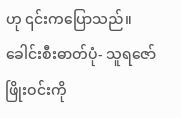ဟု ၎င်းကပြောသည်။
ခေါင်းစီးဓာတ်ပုံ- သူရဇော်
ဖြိုးဝင်းကို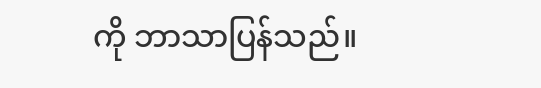ကို ဘာသာပြန်သည်။